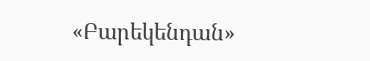«Բարեկենդան»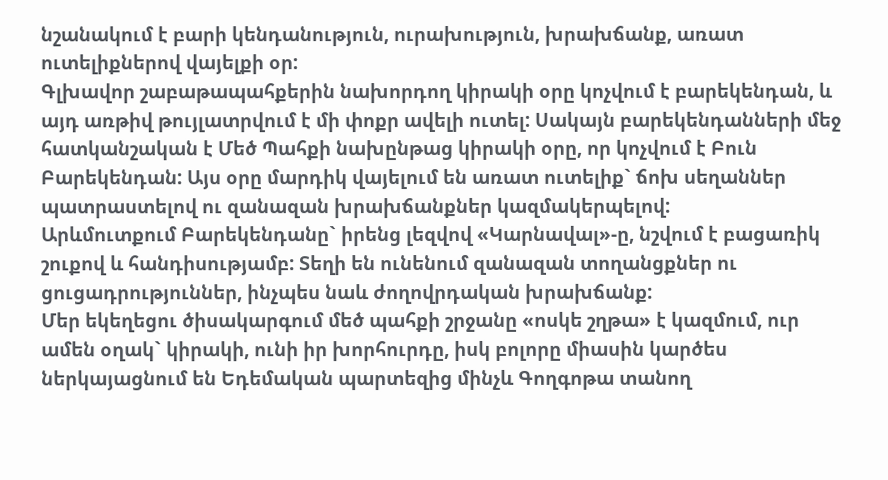նշանակում է բարի կենդանություն, ուրախություն, խրախճանք, առատ ուտելիքներով վայելքի օր:
Գլխավոր շաբաթապահքերին նախորդող կիրակի օրը կոչվում է բարեկենդան, և այդ առթիվ թույլատրվում է մի փոքր ավելի ուտել: Սակայն բարեկենդանների մեջ հատկանշական է Մեծ Պահքի նախընթաց կիրակի օրը, որ կոչվում է Բուն Բարեկենդան: Այս օրը մարդիկ վայելում են առատ ուտելիք` ճոխ սեղաններ պատրաստելով ու զանազան խրախճանքներ կազմակերպելով:
Արևմուտքում Բարեկենդանը` իրենց լեզվով «Կարնավալ»-ը, նշվում է բացառիկ շուքով և հանդիսությամբ: Տեղի են ունենում զանազան տողանցքներ ու ցուցադրություններ, ինչպես նաև ժողովրդական խրախճանք:
Մեր եկեղեցու ծիսակարգում մեծ պահքի շրջանը «ոսկե շղթա» է կազմում, ուր ամեն օղակ` կիրակի, ունի իր խորհուրդը, իսկ բոլորը միասին կարծես ներկայացնում են Եդեմական պարտեզից մինչև Գողգոթա տանող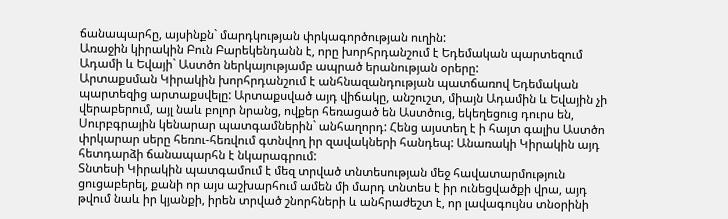ճանապարհը, այսինքն` մարդկության փրկագործության ուղին:
Առաջին կիրակին Բուն Բարեկենդանն է, որը խորհրդանշում է Եդեմական պարտեզում Ադամի և Եվայի` Աստծո ներկայությամբ ապրած երանության օրերը:
Արտաքսման Կիրակին խորհրդանշում է անհնազանդության պատճառով Եդեմական պարտեզից արտաքսվելը: Արտաքսված այդ վիճակը, անշուշտ, միայն Ադամին և Եվային չի վերաբերում, այլ նաև բոլոր նրանց, ովքեր հեռացած են Աստծուց, եկեղեցուց դուրս են, Սուրբգրային կենարար պատգամներին` անհաղորդ: Հենց այստեղ է ի հայտ գալիս Աստծո փրկարար սերը հեռու-հեռվում գտնվող իր զավակների հանդեպ: Անառակի Կիրակին այդ հետդարձի ճանապարհն է նկարագրում:
Տնտեսի Կիրակին պատգամում է մեզ տրված տնտեսության մեջ հավատարմություն ցուցաբերել, քանի որ այս աշխարհում ամեն մի մարդ տնտես է իր ունեցվածքի վրա, այդ թվում նաև իր կյանքի, իրեն տրված շնորհների և անհրաժեշտ է, որ լավագույնս տնօրինի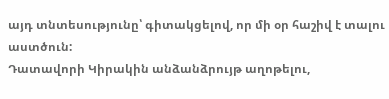այդ տնտեսությունը՝ գիտակցելով, որ մի օր հաշիվ է տալու աստծուն:
Դատավորի Կիրակին անձանձրույթ աղոթելու,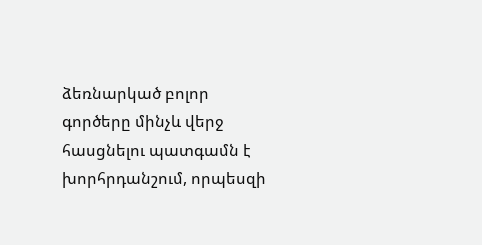ձեռնարկած բոլոր գործերը մինչև վերջ հասցնելու պատգամն է խորհրդանշում, որպեսզի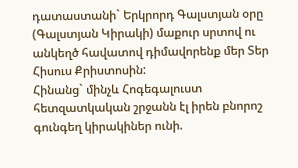դատաստանի` Երկրորդ Գալստյան օրը (Գալստյան Կիրակի) մաքուր սրտով ու անկեղծ հավատով դիմավորենք մեր Տեր Հիսուս Քրիստոսին:
Հինանց` մինչև Հոգեգալուստ հետզատկական շրջանն էլ իրեն բնորոշ գունգեղ կիրակիներ ունի.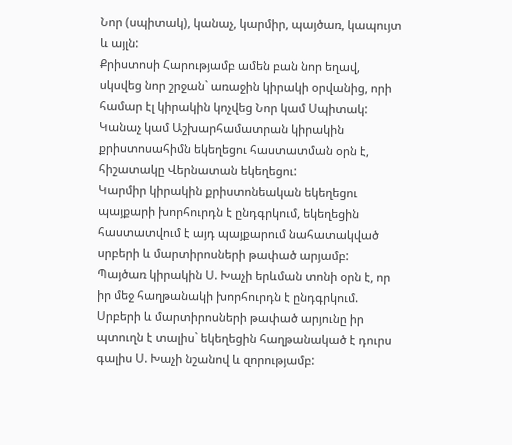Նոր (սպիտակ), կանաչ, կարմիր, պայծառ, կապույտ և այլն:
Քրիստոսի Հարությամբ ամեն բան նոր եղավ, սկսվեց նոր շրջան` առաջին կիրակի օրվանից, որի համար էլ կիրակին կոչվեց Նոր կամ Սպիտակ:
Կանաչ կամ Աշխարհամատրան կիրակին քրիստոսահիմն եկեղեցու հաստատման օրն է, հիշատակը Վերնատան եկեղեցու:
Կարմիր կիրակին քրիստոնեական եկեղեցու պայքարի խորհուրդն է ընդգրկում, եկեղեցին հաստատվում է այդ պայքարում նահատակված սրբերի և մարտիրոսների թափած արյամբ:
Պայծառ կիրակին Ս. Խաչի երևման տոնի օրն է, որ իր մեջ հաղթանակի խորհուրդն է ընդգրկում. Սրբերի և մարտիրոսների թափած արյունը իր պտուղն է տալիս` եկեղեցին հաղթանակած է դուրս գալիս Ս. Խաչի նշանով և զորությամբ: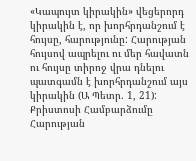«Կապույտ կիրակին» վեցերորդ կիրակին է, որ խորհրդանշում է հույսը, հարությունը: Հարության հույսով ապրելու ու մեր հավատն ու հույսը տիրոջ վրա դնելու պատգամն է խորհրդանշում այս կիրակին (Ա Պետր. 1, 21):
Քրիստոսի Համբարձումը Հարության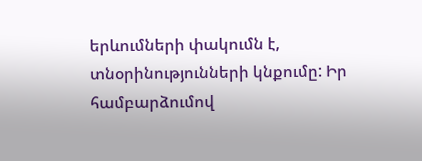երևումների փակումն է, տնօրինությունների կնքումը: Իր համբարձումով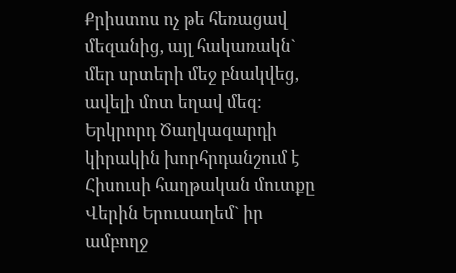Քրիստոս ոչ թե հեռացավ մեզանից, այլ հակառակն` մեր սրտերի մեջ բնակվեց, ավելի մոտ եղավ մեզ:
Երկրորդ Ծաղկազարդի կիրակին խորհրդանշում է Հիսուսի հաղթական մուտքը Վերին Երուսաղեմ` իր ամբողջ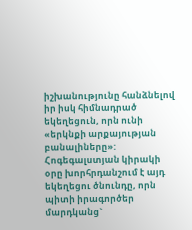իշխանությունը հանձնելով իր իսկ հիմնադրած եկեղեցուն, որն ունի «երկնքի արքայության բանալիները»: Հոգեգալստյան կիրակի օրը խորհրդանշում է այդ եկեղեցու ծնունդը, որն պիտի իրագործեր մարդկանց`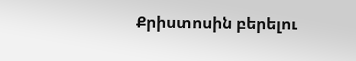Քրիստոսին բերելու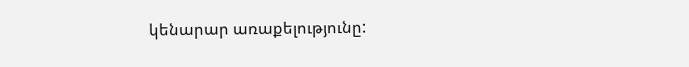կենարար առաքելությունը: